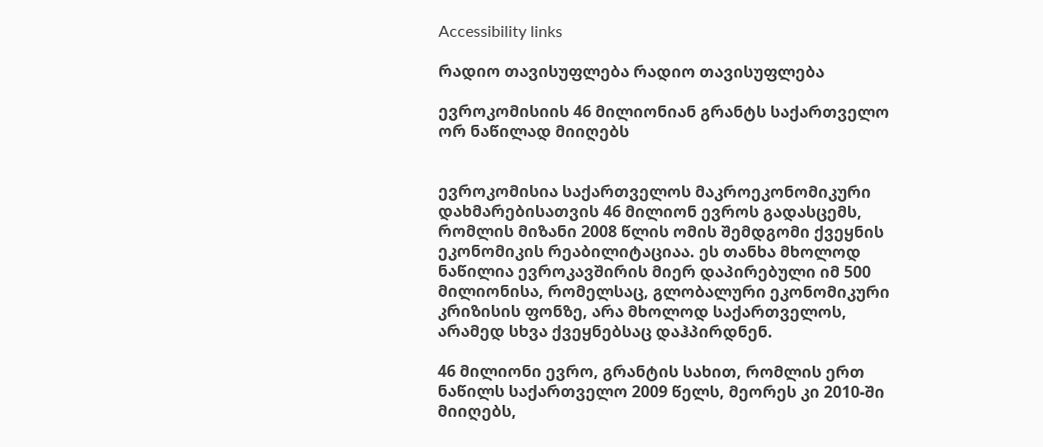Accessibility links

რადიო თავისუფლება რადიო თავისუფლება

ევროკომისიის 46 მილიონიან გრანტს საქართველო ორ ნაწილად მიიღებს


ევროკომისია საქართველოს მაკროეკონომიკური დახმარებისათვის 46 მილიონ ევროს გადასცემს, რომლის მიზანი 2008 წლის ომის შემდგომი ქვეყნის ეკონომიკის რეაბილიტაციაა. ეს თანხა მხოლოდ ნაწილია ევროკავშირის მიერ დაპირებული იმ 500 მილიონისა, რომელსაც, გლობალური ეკონომიკური კრიზისის ფონზე, არა მხოლოდ საქართველოს, არამედ სხვა ქვეყნებსაც დაჰპირდნენ.

46 მილიონი ევრო, გრანტის სახით, რომლის ერთ ნაწილს საქართველო 2009 წელს, მეორეს კი 2010-ში მიიღებს,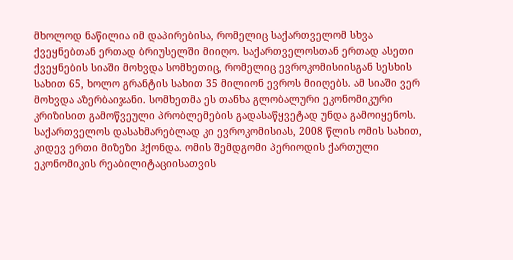მხოლოდ ნაწილია იმ დაპირებისა, რომელიც საქართველომ სხვა ქვეყნებთან ერთად ბრიუსელში მიიღო. საქართველოსთან ერთად ასეთი ქვეყნების სიაში მოხვდა სომხეთიც, რომელიც ევროკომისიისგან სესხის სახით 65, ხოლო გრანტის სახით 35 მილიონ ევროს მიიღებს. ამ სიაში ვერ მოხვდა აზერბაიჯანი. სომხეთმა ეს თანხა გლობალური ეკონომიკური კრიზისით გამოწვეული პრობლემების გადასაწყვეტად უნდა გამოიყენოს. საქართველოს დასახმარებლად კი ევროკომისიას, 2008 წლის ომის სახით, კიდევ ერთი მიზეზი ჰქონდა. ომის შემდგომი პერიოდის ქართული ეკონომიკის რეაბილიტაციისათვის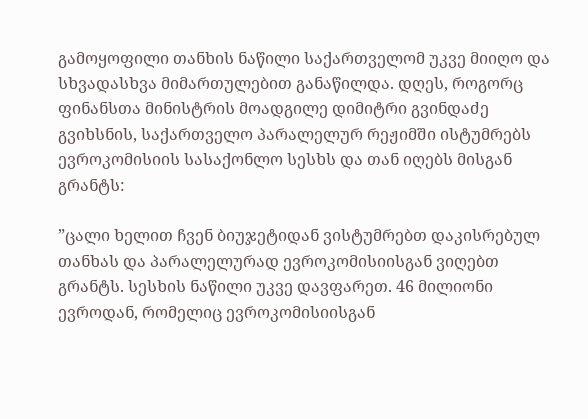გამოყოფილი თანხის ნაწილი საქართველომ უკვე მიიღო და სხვადასხვა მიმართულებით განაწილდა. დღეს, როგორც ფინანსთა მინისტრის მოადგილე დიმიტრი გვინდაძე გვიხსნის, საქართველო პარალელურ რეჟიმში ისტუმრებს ევროკომისიის სასაქონლო სესხს და თან იღებს მისგან გრანტს:

”ცალი ხელით ჩვენ ბიუჯეტიდან ვისტუმრებთ დაკისრებულ თანხას და პარალელურად ევროკომისიისგან ვიღებთ გრანტს. სესხის ნაწილი უკვე დავფარეთ. 46 მილიონი ევროდან, რომელიც ევროკომისიისგან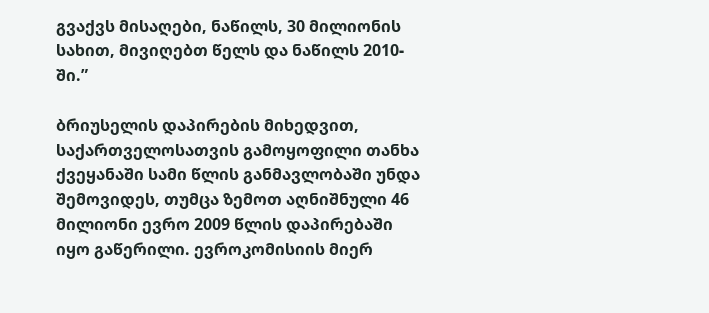გვაქვს მისაღები, ნაწილს, 30 მილიონის სახით, მივიღებთ წელს და ნაწილს 2010-ში.”

ბრიუსელის დაპირების მიხედვით, საქართველოსათვის გამოყოფილი თანხა ქვეყანაში სამი წლის განმავლობაში უნდა შემოვიდეს, თუმცა ზემოთ აღნიშნული 46 მილიონი ევრო 2009 წლის დაპირებაში იყო გაწერილი. ევროკომისიის მიერ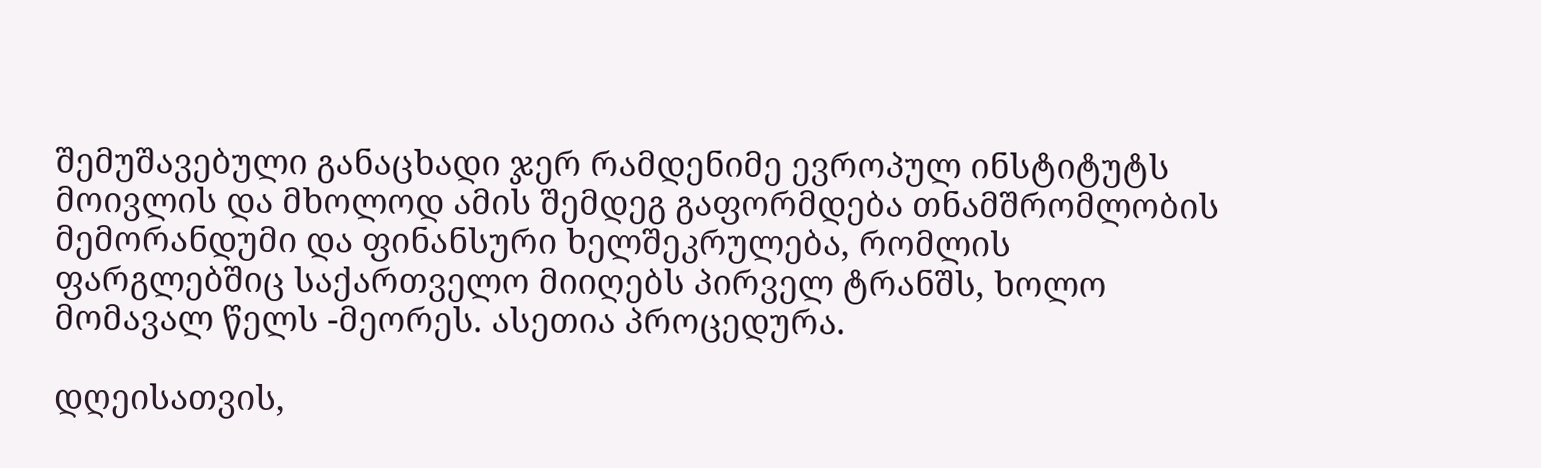შემუშავებული განაცხადი ჯერ რამდენიმე ევროპულ ინსტიტუტს მოივლის და მხოლოდ ამის შემდეგ გაფორმდება თნამშრომლობის მემორანდუმი და ფინანსური ხელშეკრულება, რომლის ფარგლებშიც საქართველო მიიღებს პირველ ტრანშს, ხოლო მომავალ წელს -მეორეს. ასეთია პროცედურა.

დღეისათვის,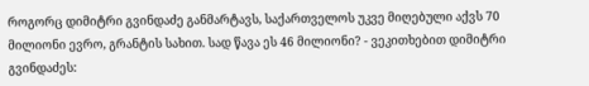როგორც დიმიტრი გვინდაძე განმარტავს, საქართველოს უკვე მიღებული აქვს 70 მილიონი ევრო, გრანტის სახით. სად წავა ეს 46 მილიონი? - ვეკითხებით დიმიტრი გვინდაძეს: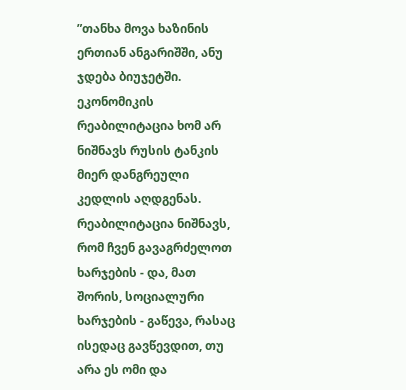”თანხა მოვა ხაზინის ერთიან ანგარიშში, ანუ ჯდება ბიუჯეტში. ეკონომიკის რეაბილიტაცია ხომ არ ნიშნავს რუსის ტანკის მიერ დანგრეული კედლის აღდგენას. რეაბილიტაცია ნიშნავს, რომ ჩვენ გავაგრძელოთ ხარჯების - და, მათ შორის, სოციალური ხარჯების - გაწევა, რასაც ისედაც გავწევდით, თუ არა ეს ომი და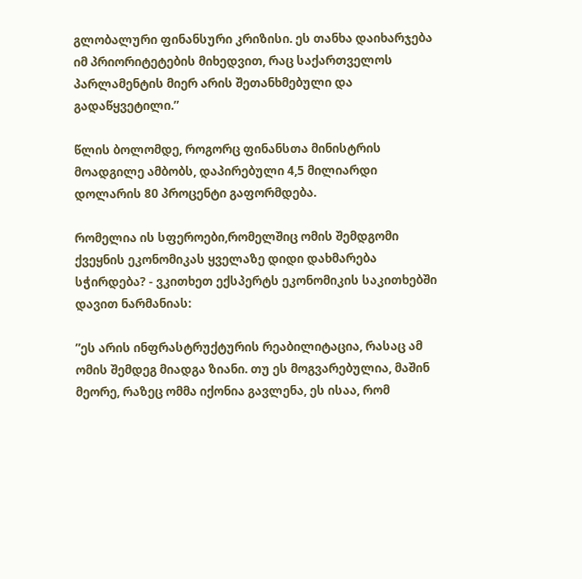გლობალური ფინანსური კრიზისი. ეს თანხა დაიხარჯება იმ პრიორიტეტების მიხედვით, რაც საქართველოს პარლამენტის მიერ არის შეთანხმებული და გადაწყვეტილი.”

წლის ბოლომდე, როგორც ფინანსთა მინისტრის მოადგილე ამბობს, დაპირებული 4,5 მილიარდი დოლარის 80 პროცენტი გაფორმდება.

რომელია ის სფეროები,რომელშიც ომის შემდგომი ქვეყნის ეკონომიკას ყველაზე დიდი დახმარება სჭირდება? - ვკითხეთ ექსპერტს ეკონომიკის საკითხებში დავით ნარმანიას:

”ეს არის ინფრასტრუქტურის რეაბილიტაცია, რასაც ამ ომის შემდეგ მიადგა ზიანი. თუ ეს მოგვარებულია, მაშინ მეორე, რაზეც ომმა იქონია გავლენა, ეს ისაა, რომ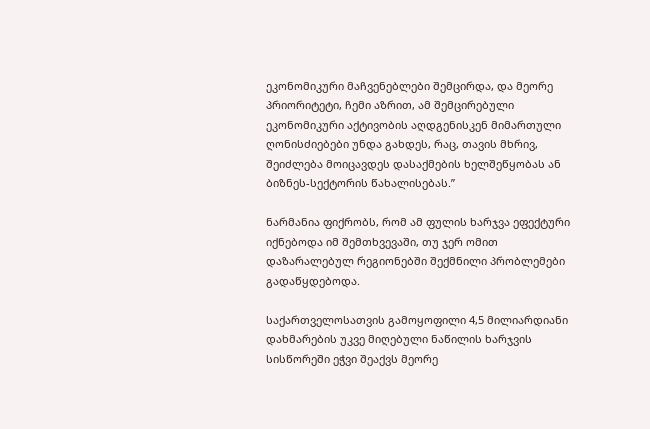ეკონომიკური მაჩვენებლები შემცირდა, და მეორე პრიორიტეტი, ჩემი აზრით, ამ შემცირებული ეკონომიკური აქტივობის აღდგენისკენ მიმართული ღონისძიებები უნდა გახდეს, რაც, თავის მხრივ, შეიძლება მოიცავდეს დასაქმების ხელშეწყობას ან ბიზნეს-სექტორის წახალისებას.”

ნარმანია ფიქრობს, რომ ამ ფულის ხარჯვა ეფექტური იქნებოდა იმ შემთხვევაში, თუ ჯერ ომით დაზარალებულ რეგიონებში შექმნილი პრობლემები გადაწყდებოდა.

საქართველოსათვის გამოყოფილი 4,5 მილიარდიანი დახმარების უკვე მიღებული ნაწილის ხარჯვის სისწორეში ეჭვი შეაქვს მეორე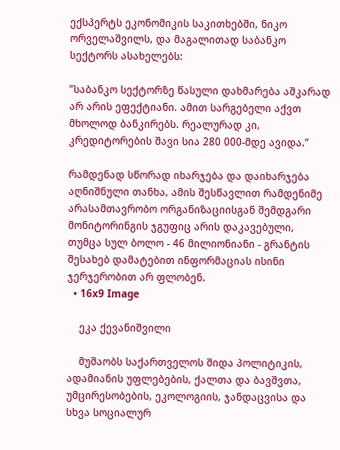ექსპერტს ეკონომიკის საკითხებში, ნიკო ორველაშვილს, და მაგალითად საბანკო სექტორს ასახელებს:

”საბანკო სექტორზე წასული დახმარება აშკარად არ არის ეფექტიანი. ამით სარგებელი აქვთ მხოლოდ ბანკირებს. რეალურად კი, კრედიტორების შავი სია 280 000-მდე ავიდა.”

რამდენად სწორად იხარჯება და დაიხარჯება აღნიშნული თანხა, ამის შესწავლით რამდენიმე არასამთავრობო ორგანიზაციისგან შემდგარი მონიტორინგის ჯგუფიც არის დაკავებული, თუმცა სულ ბოლო - 46 მილიონიანი - გრანტის შესახებ დამატებით ინფორმაციას ისინი ჯერჯერობით არ ფლობენ.
  • 16x9 Image

    ეკა ქევანიშვილი

    მუშაობს საქართველოს შიდა პოლიტიკის, ადამიანის უფლებების, ქალთა და ბავშვთა, უმცირესობების, ეკოლოგიის, ჯანდაცვისა და სხვა სოციალურ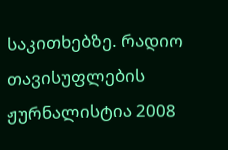საკითხებზე. რადიო თავისუფლების ჟურნალისტია 2008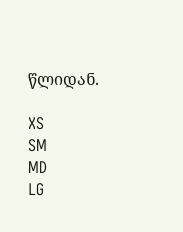წლიდან.

XS
SM
MD
LG